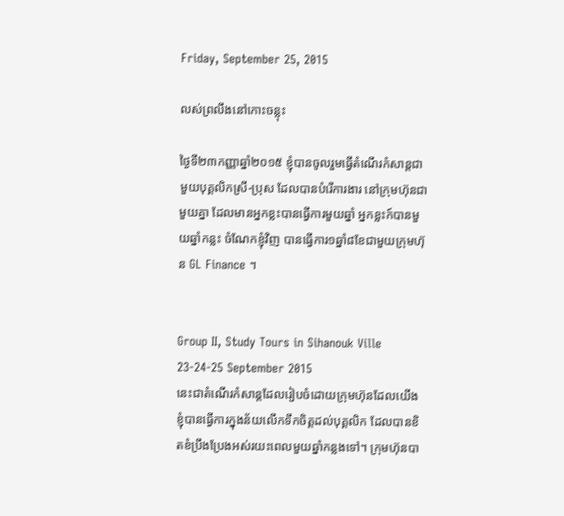Friday, September 25, 2015

លស់ព្រលឹងនៅកោះចន្លុះ

ថ្ងៃទី២៣កញ្ញាឆ្នាំ២០១៥ ខ្ញុំបានចូលរួមធ្វើតំណើរកំសាន្តជាមួយបុគ្គលិកស្រី-ប្រុស ដែលបានបំរើការងារ នៅក្រុមហ៊ុនជាមួយគ្នា ដែលមានអ្នកខ្លះបានធ្វើការមួយឆ្នាំ អ្នកខ្លះក៍បានមួយឆ្នាំកន្លះ ចំណែកខ្ញុំវិញ បានធ្វើការ១ឆ្នាំ៨ខែជាមួយក្រុមហ៊ុន GL Finance ។


Group II, Study Tours in Sihanouk Ville
23-24-25 September 2015
នេះជាតំណើរកំសាន្តដែលរៀបចំដោយក្រុមហ៊ុនដែលយើងខ្ញុំបានធ្វើការក្នុងន័យលើកទឹកចិត្តដល់បុគ្គលិក ដែលបានខិតខំប្រឹងប្រែងអស់រយះពេលមួយឆ្នាំកន្លងទៅ។ ក្រុមហ៊ុនបា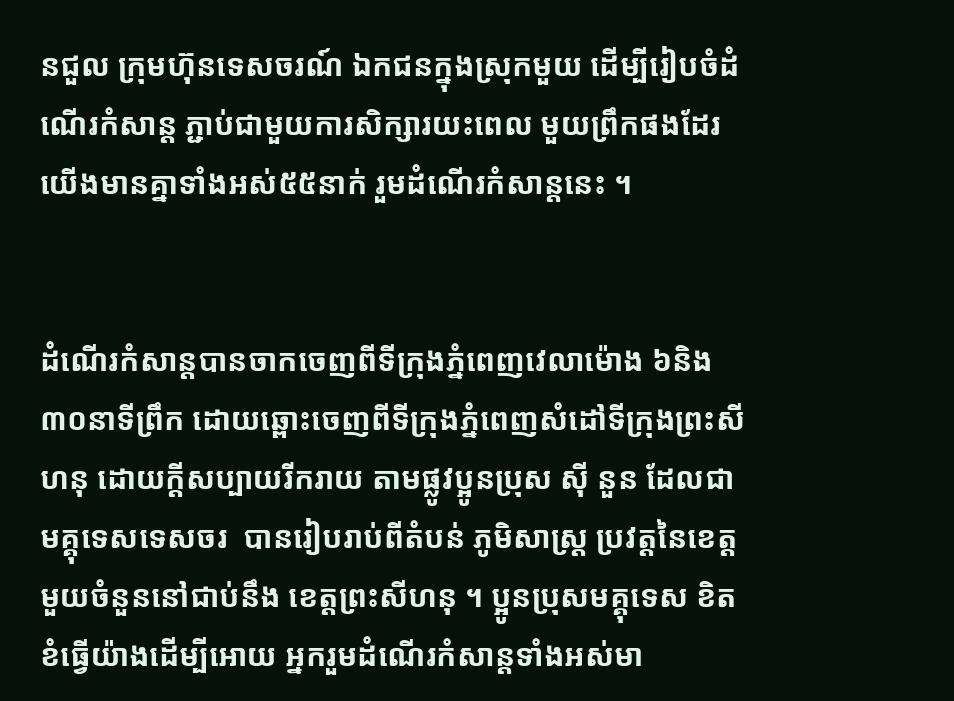នជួល ក្រុមហ៊ុនទេសចរណ៍ ឯកជនក្នុងស្រុកមួយ ដើម្បីរៀបចំដំណើរកំសាន្ត ភ្ជាប់ជាមួយការសិក្សារយះពេល មួយព្រឹកផងដែរ យើងមានគ្នាទាំងអស់៥៥នាក់ រួមដំណើរកំសាន្តនេះ ។


ដំណើរកំសាន្តបានចាកចេញពីទីក្រុងភ្នំពេញវេលាម៉ោង ៦និង៣០នាទីព្រឹក ដោយឆ្ពោះចេញពីទីក្រុងភ្នំពេញសំដៅទីក្រុងព្រះសីហនុ ដោយក្តីសប្បាយរីករាយ តាមផ្លូវប្អូនប្រុស ស៊ី នួន ដែលជាមគ្គុទេសទេសចរ  បានរៀបរាប់ពីតំបន់ ភូមិសាស្រ្ត ប្រវត្តនៃខេត្តមួយចំនួននៅជាប់នឹង ខេត្តព្រះសីហនុ ។ ប្អូនប្រុសមគ្គុទេស ខិតខំធ្វើយ៉ាងដើម្បីអោយ អ្នករួមដំណើរកំសាន្តទាំងអស់មា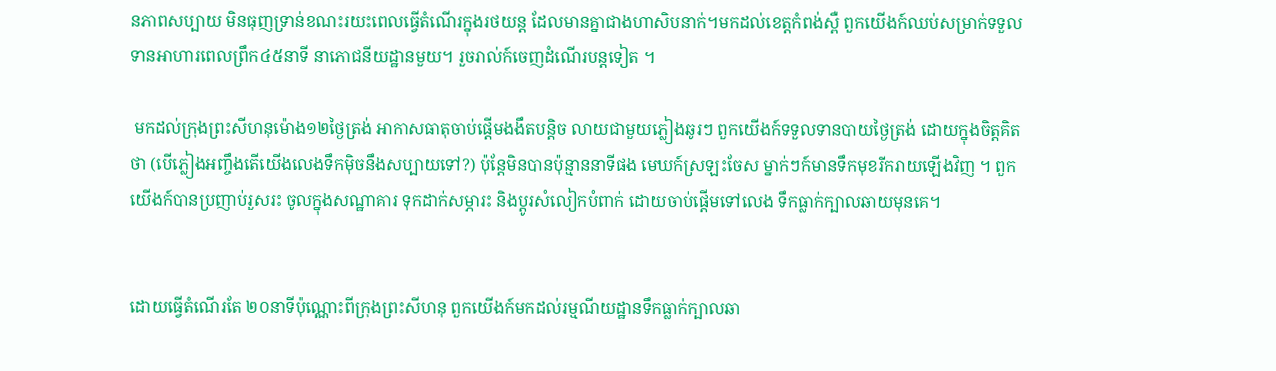នភាពសប្បាយ មិនធុញទ្រាន់ខណះរយះពេលធ្វើតំណើរក្នុងរថយន្ត ដែលមានគ្នាជាងហាសិបនាក់។មកដល់ខេត្តកំពង់ស្ពឺ ពួកយើងក៍ឈប់សម្រាក់ទទួលទានអាហារពេលព្រឹក៤៥នាទី នាភោជនីយដ្ឋានមួយ។ រួចរាល់ក៍ចេញដំណើរបន្តទៀត ។

 មកដល់ក្រុងព្រះសីហនុម៉ោង១២ថ្ងៃត្រង់ អាកាសធាតុចាប់ផ្តើមងងឹតបន្តិច លាយជាមួយភ្លៀងឆូរៗ ពួកយើងក៍ទទួលទានបាយថ្ងៃត្រង់ ដោយក្នុងចិត្តគិតថា (បើភ្លៀងអញ្ចឹងតើយើងលេងទឹកម៉ិចនឹងសប្បាយទៅ?) ប៉ុន្តែមិនបានប៉ុន្មាននាទីផង មេឃក៍ស្រឡះចែស ម្នាក់ៗក៍មានទឹកមុខរីករាយឡើងវិញ ។ ពួកយើងក៍បានប្រញាប់រួសរះ ចូលក្នុងសណ្ឋាគារ ទុកដាក់សម្ភារះ និងប្តូរសំលៀកបំពាក់ ដោយចាប់ផ្តើមទៅលេង ទឹកធ្លាក់ក្បាលឆាយមុនគេ។


ដោយធ្វើតំណើរតែ ២០នាទីប៉ុណ្ណោះពីក្រុងព្រះសីហនុ ពួកយើងក៍មកដល់រម្មណីយដ្ឋានទឹកធ្លាក់ក្បាលឆា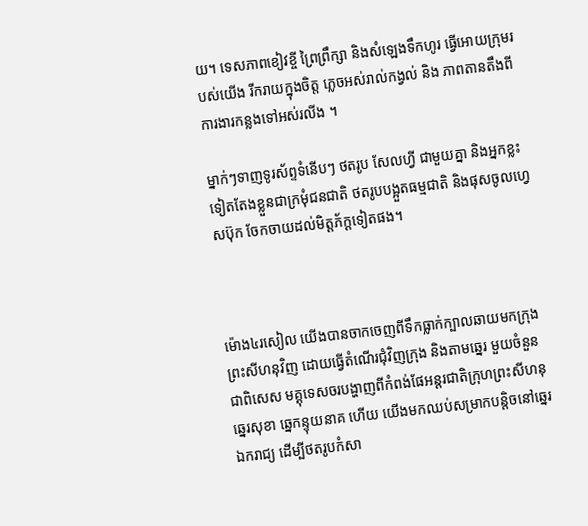យ។ ទេសភាពខៀវខ្ចី ព្រៃព្រឹក្សា និងសំឡេងទឹកហូរ ធ្វើអោយក្រុមរបស់យើង រីករាយក្នុងចិត្ត ភ្លេចអស់រាល់កង្វល់ និង ភាពតានតឹងពីការងារកន្លងទៅអស់រលីង ។

ម្នាក់ៗទាញទូរស័ព្ទទំនើបៗ ថតរូប សែលហ្វី ជាមួយគ្នា និងអ្នកខ្លះទៀតតែងខ្លួនជាក្រមុំជនជាតិ ថតរូបបង្អួតធម្មជាតិ និងផុសចូលហ្វេសប៊ុក ចែកចាយដល់មិត្តភ័ក្តទៀតផង។



ម៉ោង៤រសៀល យើងបានចាកចេញពីទឹកធ្លាក់ក្បាលឆាយមកក្រុងព្រះសីហនុវិញ ដោយធ្វើតំណើរជុំវិញក្រុង និងតាមឆ្នេរ មួយចំនួនជាពិសេស មគ្គុទេសចរបង្ហាញពីកំពង់ផែអន្តរជាតិក្រុហព្រះសីហនុ ឆ្នេរសុខា ឆ្នេកន្ទុយនាគ ហើយ យើងមកឈប់សម្រាកបន្តិចនៅឆ្នេរឯករាជ្យ ដើម្បីថតរូបកំសា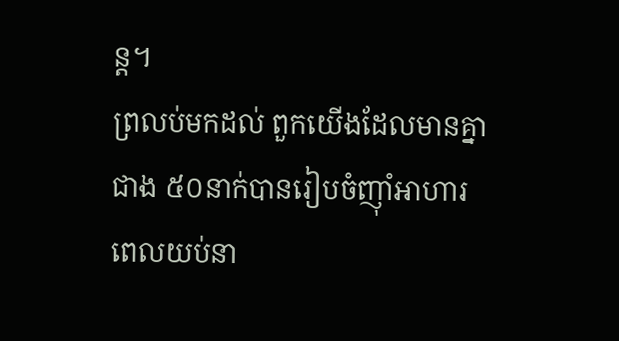ន្ត។
ព្រលប់មកដល់ ពួកយើងដែលមានគ្នាជាង ៥០នាក់បានរៀបចំញ៉ាំអាហារពេលយប់នា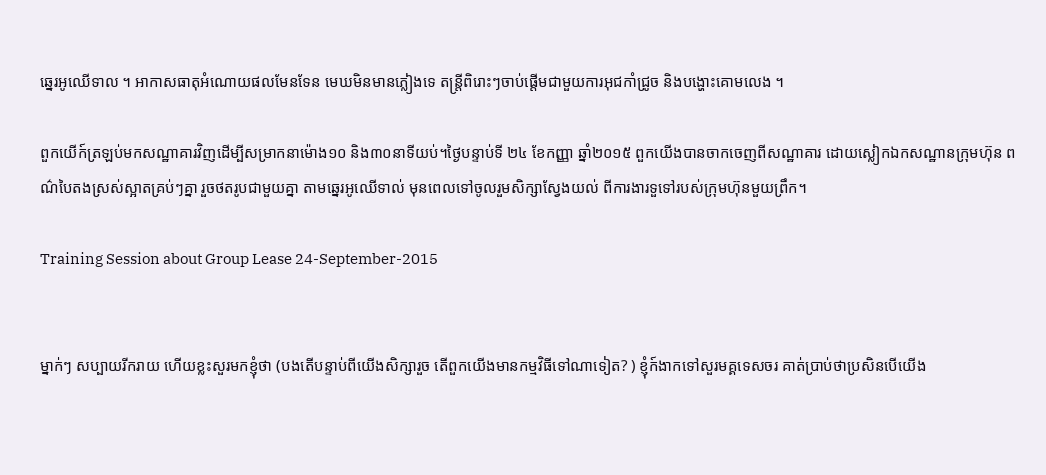ឆ្នេរអូឈើទាល ។ អាកាសធាតុអំណោយផលមែនទែន មេឃមិនមានភ្លៀងទេ តន្ត្រីពិរោះៗចាប់ផ្តើមជាមួយការអុជកាំជ្រូច និងបង្ហោះគោមលេង ។

ពួកយើក៍ត្រឡប់មកសណ្ឋាគារវិញដើម្បីសម្រាកនាម៉ោង១០ និង៣០នាទីយប់។ថ្ងៃបន្ទាប់ទី ២៤ ខែកញ្ញា ឆ្នាំ២០១៥ ពួកយើងបានចាកចេញពីសណ្ឋាគារ ដោយស្លៀកឯកសណ្ឋានក្រុមហ៊ុន ពណ៌បៃតងស្រស់ស្អាតគ្រប់ៗគ្នា រួចថតរូបជាមួយគ្នា តាមឆ្នេរអូឈើទាល់ មុនពេលទៅចូលរួមសិក្សាស្វែងយល់ ពីការងារទួទៅរបស់ក្រុមហ៊ុនមួយព្រឹក។

Training Session about Group Lease 24-September-2015


ម្នាក់ៗ សប្បាយរីករាយ ហើយខ្លះសួរមកខ្ញុំថា (បងតើបន្ទាប់ពីយើងសិក្សារួច តើពួកយើងមានកម្មវិធីទៅណាទៀត? ) ខ្ញុំក៍ងាកទៅសួរមគ្គទេសចរ គាត់ប្រាប់ថាប្រសិនបើយើង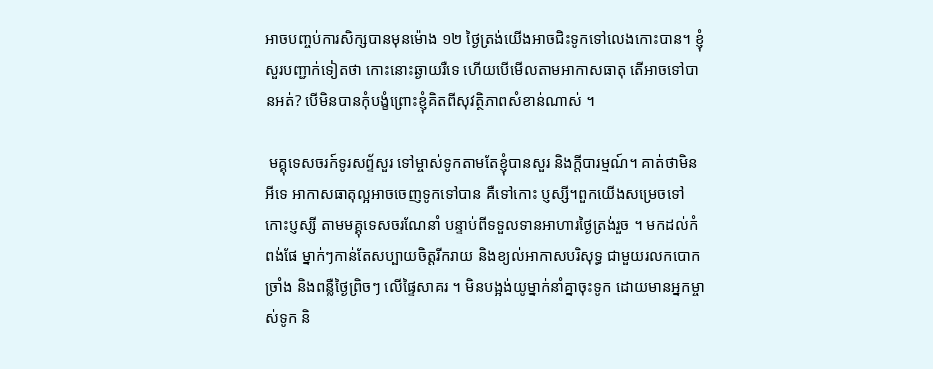អាចបញ្ចប់ការសិក្សបានមុនម៉ោង ១២ ថ្ងៃត្រង់យើងអាចជិះទូកទៅលេងកោះបាន។ ខ្ញុំសួរបញ្ជាក់ទៀតថា កោះនោះឆ្ងាយរឺទេ ហើយបើមើលតាមអាកាសធាតុ តើអាចទៅបានអត់? បើមិនបានកុំបង្ខំព្រោះខ្ញុំគិតពីសុវត្ថិភាពសំខាន់ណាស់ ។

 មគ្គុទេសចរក៍ទូរសព្ទ័សួរ ទៅម្ចាស់ទូកតាមតែខ្ញុំបានសួរ និងក្តីបារម្មណ៍។ គាត់ថាមិនអីទេ អាកាសធាតុល្អអាចចេញទូកទៅបាន គឺទៅកោះ ប្ញស្សី។ពួកយើងសម្រេចទៅកោះប្ញស្សី តាមមគ្គុទេសចរណែនាំ បន្ទាប់ពីទទួលទានអាហារថ្ងៃត្រង់រួច ។ មកដល់កំពង់ផែ ម្នាក់ៗកាន់តែសប្បាយចិត្តរីករាយ និងខ្យល់អាកាសបរិសុទ្ធ ជាមួយរលកបោកច្រាំង និងពន្លឺថ្ងៃព្រិចៗ លើផ្ទៃសាគរ ។ មិនបង្អង់យូម្នាក់នាំគ្នាចុះទូក ដោយមានអ្នកម្ចាស់ទូក និ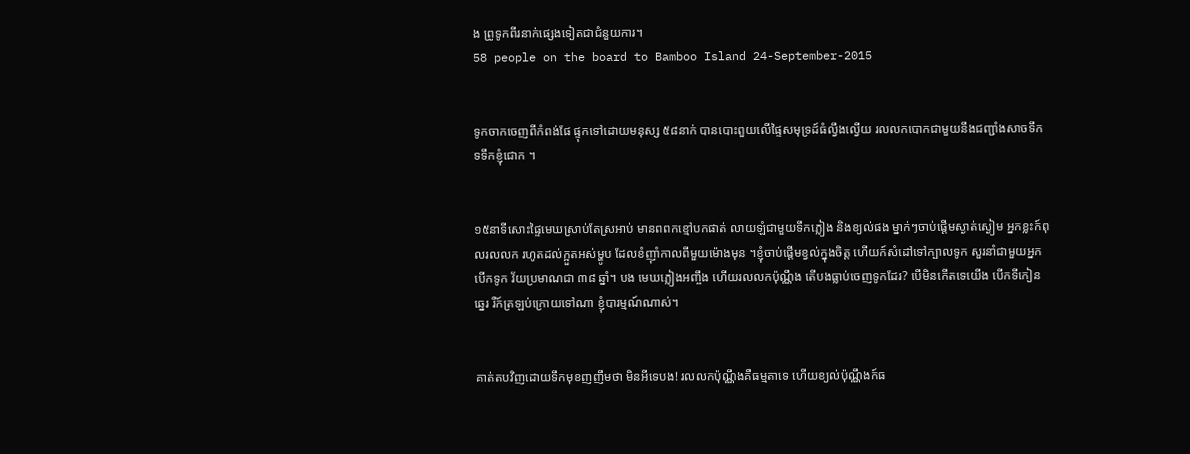ង ព្រូទូកពីរនាក់ផ្សេងទៀតជាជំនួយការ។
58 people on the board to Bamboo Island 24-September-2015


ទូកចាកចេញពីកំពង់ផែ ផ្ទុកទៅដោយមនុស្ស ៥៨នាក់ បានបោះពួយលើផ្ទៃសមុទ្រដ៍ធំល្វឹងល្វើយ រលលកបោកជាមួយនឹងជញ្ជាំងសាចទឹក ទទឹកខ្ញុំជោក ។


១៥នាទីសោះផ្ទៃមេឃស្រាប់តែស្រអាប់ មានពពកខ្មៅបកផាត់ លាយឡំជាមួយទឹកភ្លៀង និងខ្យល់ផង ម្នាក់ៗចាប់ផ្តើមស្ងាត់ស្ងៀម អ្នកខ្លះក៍ពុលរលលក រហូតដល់ក្អួតអស់ម្ហូប ដែលខំញ៉ាំកាលពីមួយម៉ោងមុន ។ខ្ញុំចាប់ផ្តើមខ្វល់ក្នុងចិត្ត ហើយក៍សំដៅទៅក្បាលទូក សួរនាំជាមួយអ្នកបើកទូក វ័យប្រមាណជា ៣៨ ឆ្នាំ។ បង មេឃភ្លៀងអញ្ចឹង ហើយរលលកប៉ុណ្ណឹង តើបងធ្លាប់ចេញទូកដែរ? បើមិនកើតទេយើង បើកទីកៀនឆ្នេរ រឺក៍ត្រឡប់ក្រោយទៅណា ខ្ញុំបារម្មណ៍ណាស់។


គាត់តបវិញដោយទឹកមុខញញឹមថា មិនអីទេបង! រលលកប៉ុណ្ណឹងគឺធម្មតាទេ ហើយខ្យល់ប៉ុណ្ណឹងក៍ធ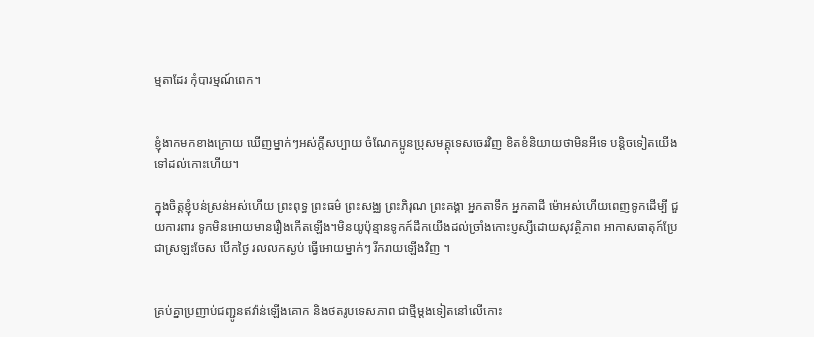ម្មតាដែរ កុំបារម្មណ៍ពេក។


ខ្ញុំងាកមកខាងក្រោយ ឃើញម្នាក់ៗអស់ក្តីសប្បាយ ចំណែកប្អូនប្រុសមគ្គុទេសចេរវិញ ខិតខំនិយាយថាមិនអីទេ បន្តិចទៀតយើងទៅដល់កោះហើយ។

ក្នុងចិត្តខ្ញុំបន់ស្រន់អស់ហើយ ព្រះពុទ្ធ ព្រះធម៌ ព្រះសង្ឈ ព្រះភិរុណ ព្រះគង្គា អ្នកតាទឹក អ្នកតាដី ម៉ោអស់ហើយពេញទូកដើម្បី ជួយការពារ ទូកមិនអោយមានរឿងកើតឡើង។មិនយូប៉ុន្មានទូកក៍ដឹកយើងដល់ច្រាំងកោះប្ញស្សីដោយសុវត្ថិភាព អាកាសធាតុក៍ប្រែជាស្រឡះចែស បើកថ្ងៃ រលលកស្ងប់ ធ្វើអោយម្នាក់ៗ រីករាយឡើងវិញ ។


គ្រប់គ្នាប្រញាប់ជញ្ជូនឥវ៉ាន់ឡើងគោក និងថតរូបទេសភាព ជាថ្មីម្តងទៀតនៅលើកោះ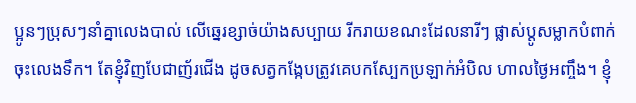ប្អូនៗប្រុសៗនាំគ្នាលេងបាល់ លើឆ្នេរខ្សាច់យ៉ាងសប្បាយ រីករាយខណះដែលនារីៗ ផ្លាស់ប្តូសម្លាកបំពាក់ចុះលេងទឹក។ តែខ្ញុំវិញបែជាញ័រជើង ដូចសត្វកង្កែបត្រូវគេបកស្បែកប្រឡាក់អំបិល ហាលថ្ងៃអញ្ចឹង។ ខ្ញុំ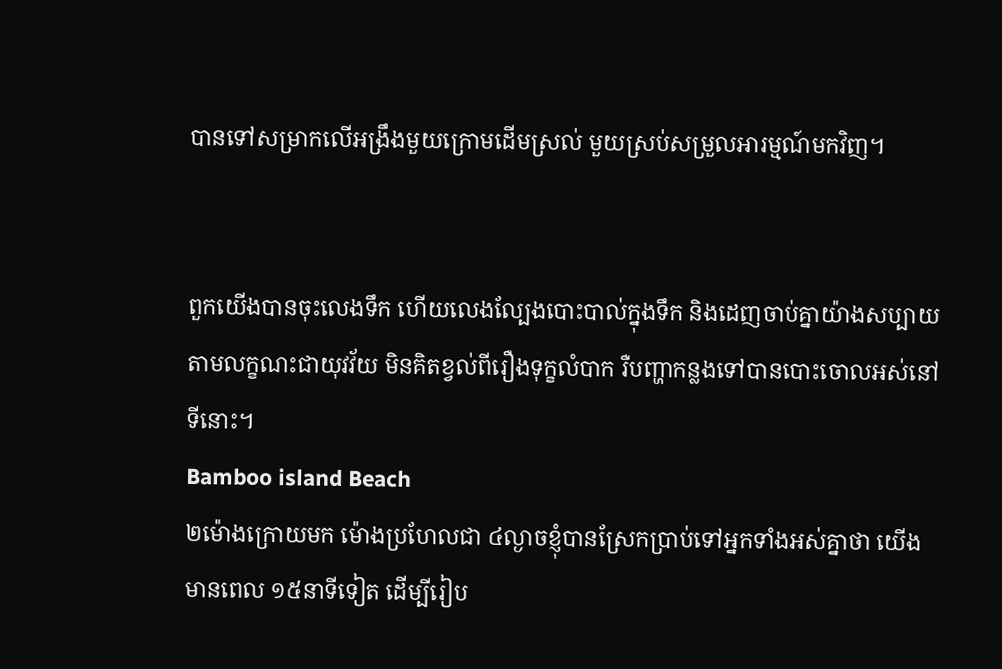បានទៅសម្រាកលើអង្រឹងមួយក្រោមដើមស្រល់ មួយស្រប់សម្រួលអារម្មណ៍មកវិញ។


ពួកយើងបានចុះលេងទឹក ហើយលេងល្បែងបោះបាល់ក្នុងទឹក និងដេញចាប់គ្នាយ៉ាងសប្បាយតាមលក្ខណះជាយុវវ័យ មិនគិតខ្វល់ពីរឿងទុក្ខលំបាក រឺបញ្ហាកន្លងទៅបានបោះចោលអស់នៅទីនោះ។
Bamboo island Beach
២ម៉ោងក្រោយមក ម៉ោងប្រហែលជា ៤ល្ងាចខ្ញុំបានស្រែកប្រាប់ទៅអ្នកទាំងអស់គ្នាថា យើងមានពេល ១៥នាទីទៀត ដើម្បីរៀប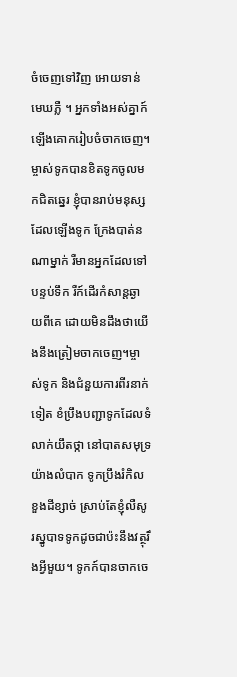ចំចេញទៅវិញ អោយទាន់មេឃភ្លឺ ។ អ្នកទាំងអស់គ្នាក៍ឡើងគោករៀបចំចាកចេញ។ម្ចាស់ទូកបានខិតទូកចូលមកជិតឆ្នេរ ខ្ញុំបានរាប់មនុស្សដែលឡើងទូក ក្រែងបាត់នណាម្នាក់ រឺមានអ្នកដែលទៅបន្ទប់ទឹក រឺក៍ដើរកំសាន្តឆ្ងាយពីគេ ដោយមិនដឹងថាយើងនឹងត្រៀមចាកចេញ។ម្ចាស់ទូក និងជំនួយការពីរនាក់ទៀត ខំប្រឹងបញ្ជាទូកដែលទំលាក់យឹតថ្កា នៅបាតសមុទ្រយ៉ាងលំបាក ទូកប្រឹងរំកិលខួងដីខ្សាច់ ស្រាប់តែខ្ញុំលឺសូរស្នូបាទទូកដូចជាប៉ះនឹងវត្ថុរឹងអ្វីមួយ។ ទូកក៍បានចាកចេ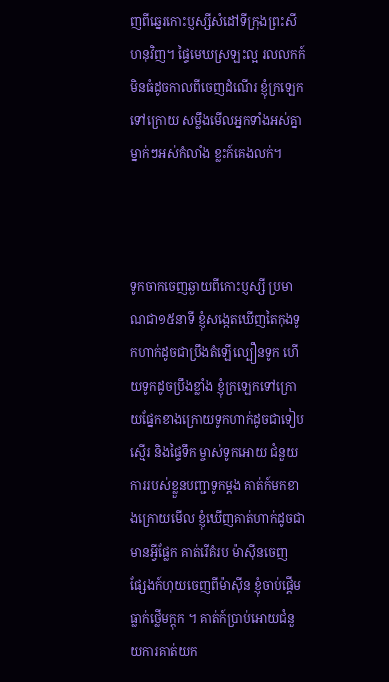ញពីឆ្នេរកោះប្ញស្សីសំដៅទីក្រុងព្រះសីហនុវិញ។ ផ្ទៃមេឃស្រឡះល្អ រលលកក៍មិនធំដូចកាលពីចេញដំណើរ ខ្ញុំក្រឡេកទៅក្រោយ សម្លឹងមើលអ្នកទាំងអស់គ្នា ម្នាក់ៗអស់កំលាំង ខ្លះក៍គេងលក់។



ទូកចាកចេញឆ្ងាយពីកោះប្ញស្សី ប្រមាណជា១៥នាទី ខ្ញុំសង្កេតឃើញតៃកុងទូកហាក់ដូចជាប្រឹងតំឡើល្បឿនទូក ហើយទូកដូចប្រឹងខ្លាំង ខ្ញុំក្រឡេកទៅក្រោយផ្នែកខាងក្រោយទូកហាក់ដូចជាទៀបស្មើរ និងផ្ទៃទឹក ម្ចាស់ទូកអោយ ជំនួយការរបស់ខ្លួនបញ្ជាទូកម្តង គាត់ក៍មកខាងក្រោយមើល ខ្ញុំឃើញគាត់ហាក់ដូចជាមានអ្វីផ្លែក គាត់រើគំរប ម៉ាស៊ីនចេញ ផ្សែងក៍ហុយចេញពីម៉ាស៊ីន ខ្ញុំចាប់ផ្តើមធ្លាក់ថ្លើមក្តុក ។ គាត់ក៍ប្រាប់អោយជំនួយការគាត់យក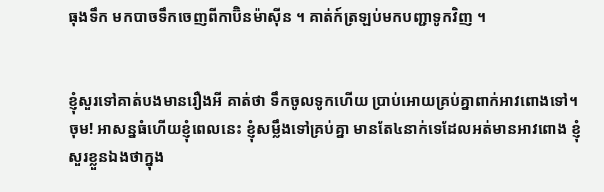ធុងទឹក មកបាចទឹកចេញពីកាប៊ិនម៉ាស៊ីន ។ គាត់ក៍ត្រឡប់មកបញ្ជាទូកវិញ ។


ខ្ញុំសួរទៅគាត់បងមានរឿងអី គាត់ថា ទឹកចូលទូកហើយ ប្រាប់អោយគ្រប់គ្នាពាក់អាវពោងទៅ។ ចុម! អាសន្នធំហើយខ្ញុំពេលនេះ ខ្ញុំសម្លឹងទៅគ្រប់គ្នា មានតែ៤នាក់ទេដែលអត់មានអាវពោង ខ្ញុំសួរខ្លួនឯងថាក្នុង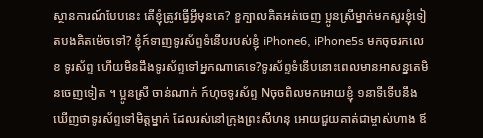ស្ថានការណ៍បែបនេះ តើខ្ញុំត្រូវធ្វើអ្វីមុនគេ? ខួក្បាលគិតអត់ចេញ ប្អូនស្រីម្នាក់មកសួរខ្ញុំទៀតបងគិតម៉េចទៅ? ខ្ញុំក៍ទាញទូរស័ព្ទទំនើបរបស់ខ្ញុំ iPhone6, iPhone5s មកចុចរកលេខ ទូរស័ព្ទ ហើយមិនដឹងទូរស័ព្ទទៅអ្នកណាគេទេ?ទូរស័ព្ទទំនើបនោះពេលមានអាសន្នតេមិនចេញទៀត ។ ប្អូនស្រី ចាន់ណាក់ ក៍ហុចទូរស័ព្ទ Nចុចពិលមកអោយខ្ញុំ ១នាទីទើបនឹងឃើញថាទូរស័ព្ទទៅមិត្តម្នាក់ ដែលរស់នៅក្រុងព្រះសីហនុ អោយជួយគាត់ជាម្ចាស់ហាង ឪ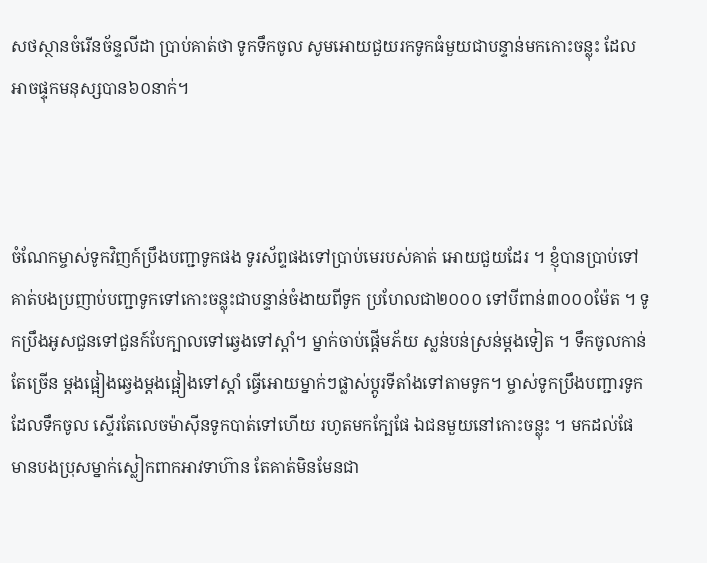សថស្ថានចំរើនច័ន្ទលីដា ប្រាប់គាត់ថា ទូកទឹកចូល សូមអោយជួយរកទូកធំមួយជាបន្ទាន់មកកោះចន្លុះ ដែលអាចផ្ទុកមនុស្សបាន៦០នាក់។



ចំណែកម្ចាស់ទូកវិញក៍ប្រឹងបញ្ជាទូកផង ទូរស័ព្ទផងទៅប្រាប់មេរបស់គាត់ អោយជួយដែរ ។ ខ្ញុំបានប្រាប់ទៅគាត់បងប្រញាប់បញ្ជាទូកទៅកោះចន្លុះជាបន្ទាន់ចំងាយពីទូក ប្រហែលជា២០០០ ទៅបីពាន់៣០០០ម៉ែត ។ ទូកប្រឹងអូសជួនទៅជួនក៍បែក្បាលទៅឆ្វេងទៅស្តាំ។ ម្នាក់ចាប់ផ្តើមភ័យ ស្លន់បន់ស្រន់ម្តងទៀត ។ ទឹកចូលកាន់តែច្រើន ម្តងផ្អៀងឆ្វេងម្តងផ្អៀងទៅស្តាំ ធ្វើអោយម្នាក់ៗផ្លាស់ប្តូរទីតាំងទៅតាមទូក។ ម្ចាស់ទូកប្រឹងបញ្ជារទូកដែលទឹកចូល ស្ទើរតែលេចម៉ាស៊ីនទូកបាត់ទៅហើយ រហូតមកក្បែផែ ឯជនមួយនៅកោះចន្លុះ ។ មកដល់ផែ មានបងប្រុសម្នាក់ស្លៀកពាកអាវទាហ៊ាន តែគាត់មិនមែនជា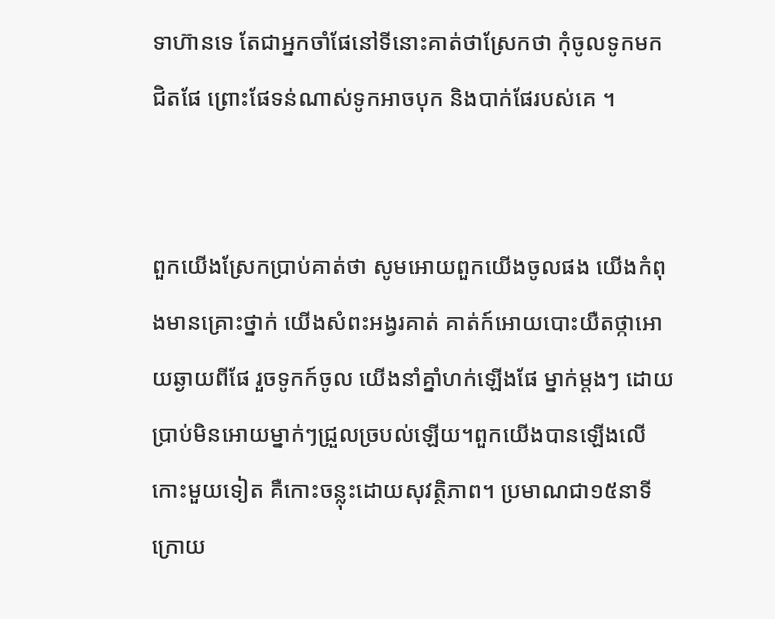ទាហ៊ានទេ តែជាអ្នកចាំផែនៅទីនោះគាត់ថាស្រែកថា កុំចូលទូកមកជិតផែ ព្រោះផែទន់ណាស់ទូកអាចបុក និងបាក់ផែរបស់គេ ។


ពួកយើងស្រែកប្រាប់គាត់ថា សូមអោយពួកយើងចូលផង យើងកំពុងមានគ្រោះថ្នាក់ យើងសំពះអង្វរគាត់ គាត់ក៍អោយបោះយឺតថ្កាអោយឆ្ងាយពីផែ រួចទូកក៍ចូល យើងនាំគ្នាំហក់ឡើងផែ ម្នាក់ម្តងៗ ដោយប្រាប់មិនអោយម្នាក់ៗជ្រួលច្របល់ឡើយ។ពួកយើងបានឡើងលើកោះមួយទៀត គឺកោះចន្លុះដោយសុវត្ថិភាព។ ប្រមាណជា១៥នាទីក្រោយ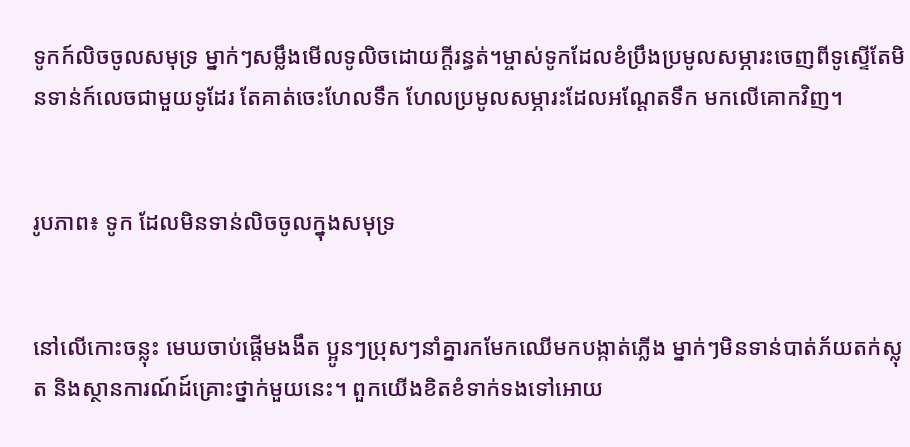ទូកក៍លិចចូលសមុទ្រ ម្នាក់ៗសម្លឹងមើលទូលិចដោយក្តីរន្ធត់។ម្ចាស់ទូកដែលខំប្រឹងប្រមូលសម្ភារះចេញពីទូស្ទើតែមិនទាន់ក៍លេចជាមួយទូដែរ តែគាត់ចេះហែលទឹក ហែលប្រមូលសម្ភារះដែលអណ្តែតទឹក មកលើគោកវិញ។


រូបភាព៖ ទូក ដែលមិនទាន់លិចចូលក្នុងសមុទ្រ


នៅលើកោះចន្លុះ មេឃចាប់ផ្តើមងងឹត ប្អូនៗប្រុសៗនាំគ្នារកមែកឈើមកបង្កាត់ភ្លើង ម្នាក់ៗមិនទាន់បាត់ភ័យតក់ស្លុត និងស្ថានការណ៍ដ៍គ្រោះថ្នាក់មួយនេះ។ ពួកយើងខិតខំទាក់ទងទៅអោយ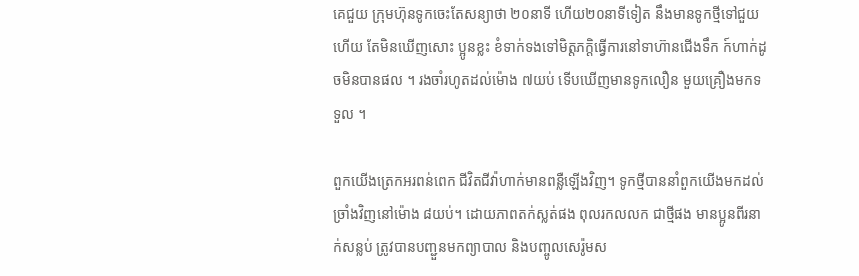គេជួយ ក្រុមហ៊ុនទូកចេះតែសន្យាថា ២០នាទី ហើយ២០នាទីទៀត នឹងមានទូកថ្មីទៅជួយហើយ តែមិនឃើញសោះ ប្អូនខ្លះ ខំទាក់ទងទៅមិត្តភក្តិធ្វើការនៅទាហ៊ានជើងទឹក ក៍ហាក់ដូចមិនបានផល ។ រងចាំរហូតដល់ម៉ោង ៧យប់ ទើបឃើញមានទូកលឿន មួយគ្រឿងមកទទួល ។

ពួកយើងត្រេកអរពន់ពេក ជីវិតជីវ៉ាហាក់មានពន្លឺឡើងវិញ។ ទូកថ្មីបាននាំពួកយើងមកដល់ច្រាំងវិញនៅម៉ោង ៨យប់។ ដោយភាពតក់ស្លត់ផង ពុលរកលលក ជាថ្មីផង មានប្អូនពីរនាក់សន្លប់ ត្រូវបានបញ្ជួនមកព្យាបាល និងបញ្ចូលសេរ៉ូមស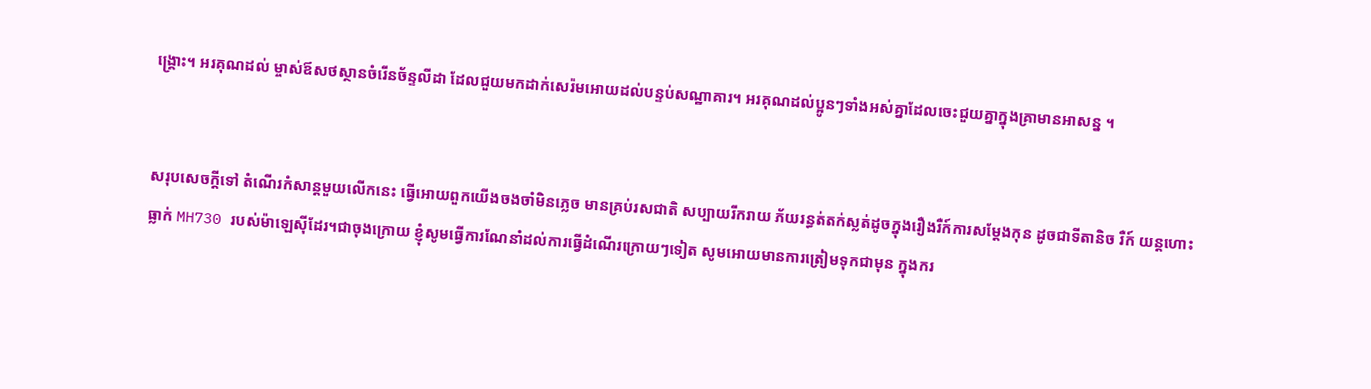ង្គ្រោះ។ អរគុណដល់ ម្ចាស់ឪសថស្ថានចំរើនច័ន្ទលីដា ដែលជួយមកដាក់សេរ៉មអោយដល់បន្ទប់សណ្ឋាគារ។ អរគុណដល់ប្អូនៗទាំងអស់គ្នាដែលចេះជួយគ្នាក្នុងគ្រាមានអាសន្ន ។


សរុបសេចក្តីទៅ តំណើរកំសាន្តមួយលើកនេះ ធ្វើអោយពួកយើងចងចាំមិនភ្លេច មានគ្រប់រសជាតិ សប្បាយរីករាយ ភ័យរន្ធត់តក់ស្លត់ដូចក្នុងរឿងរឺក៍ការសម្តែងកុន ដូចជាទីតានិច រឺក៍ យន្តហោះធ្លាក់ MH730 របស់ម៉ាឡេស៊ីដែរ។ជាចុងក្រោយ ខ្ញុំសូមធ្វើការណែនាំដល់ការធ្វើដំណើរក្រោយៗទៀត សូមអោយមានការត្រៀមទុកជាមុន ក្នុងករ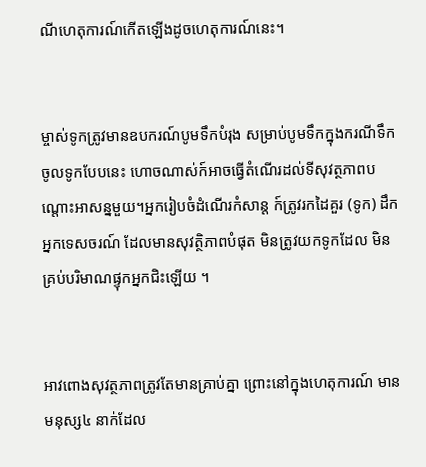ណីហេតុការណ៍កើតឡើងដូចហេតុការណ៍នេះ។


ម្ចាស់ទូកត្រូវមានឧបករណ៍បូមទឹកបំរុង សម្រាប់បូមទឹកក្នុងករណីទឹកចូលទូកបែបនេះ ហោចណាស់ក៍អាចធ្វើតំណើរដល់ទីសុវត្ថភាពបណ្តោះអាសន្នមួយ។អ្នករៀបចំដំណើរកំសាន្ត ក៍ត្រូវរកដៃគួរ (ទូក) ដឹកអ្នកទេសចរណ៍ ដែលមានសុវត្ថិភាពបំផុត មិនត្រូវយកទូកដែល មិនគ្រប់បរិមាណផ្ទុកអ្នកជិះឡើយ ។


អាវពោងសុវត្ថភាពត្រូវតែមានគ្រាប់គ្នា ព្រោះនៅក្នុងហេតុការណ៍ មានមនុស្ស៤ នាក់ដែល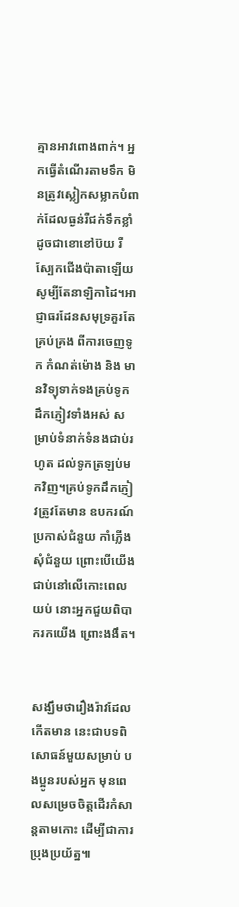គ្មានអាវពោងពាក់។ អ្នកធ្វើតំណើរតាមទឹក មិនត្រូវស្លៀកសម្លាកបំពាក់ដែលធ្ងន់រឺជក់ទឹកខ្លាំ ដូចជាខោខៅប៊យ រឺស្បែកជើងប៉ាតាឡើយ សូម្បីតែនាឡិកាដៃ។អាជ្ញាធរដែនសមុទ្រគួរតែគ្រប់គ្រង ពីការចេញទូក កំណត់ម៉ោង និង មានវិទ្យុទាក់ទងគ្រប់ទូកដឹកភ្ញៀវទាំងអស់ សម្រាប់ទំនាក់ទំនងជាប់រហូត ដល់ទូកត្រឡប់មកវិញ។គ្រប់ទូកដឹកភ្ញៀវត្រូវតែមាន ឧបករណ៍ប្រកាស់ជំនួយ កាំភ្លើងសុំជំនួយ ព្រោះបើយើងជាប់នៅលើកោះពេលយប់ នោះអ្នកជួយពិបាករកយើង ព្រោះងងឹត។


សង្ឃឹមថារឿងរ៉ាវដែលកើតមាន នេះជាបទពិសោធន៍មួយសម្រាប់ បងប្អូនរបស់អ្នក មុនពេលសម្រេចចិត្តដើរកំសាន្តតាមកោះ ដើម្បីជាការប្រុងប្រយ័ត្ន៕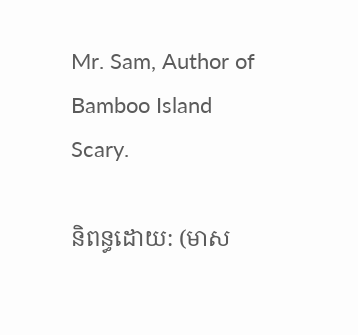Mr. Sam, Author of Bamboo Island Scary.

និពន្ធដោយ: (មាស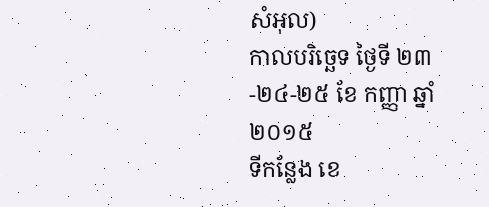សំអុល)
កាលបរិច្ឆេទ ថ្ងៃទី ២៣
-២៤-២៥ ខែ កញ្ញា ឆ្នាំ២០១៥
ទីកន្លែង ខេ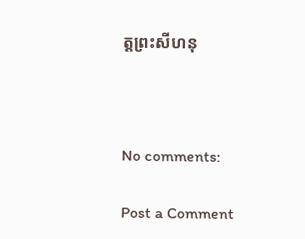ត្តព្រះសីហនុ



No comments:

Post a Comment